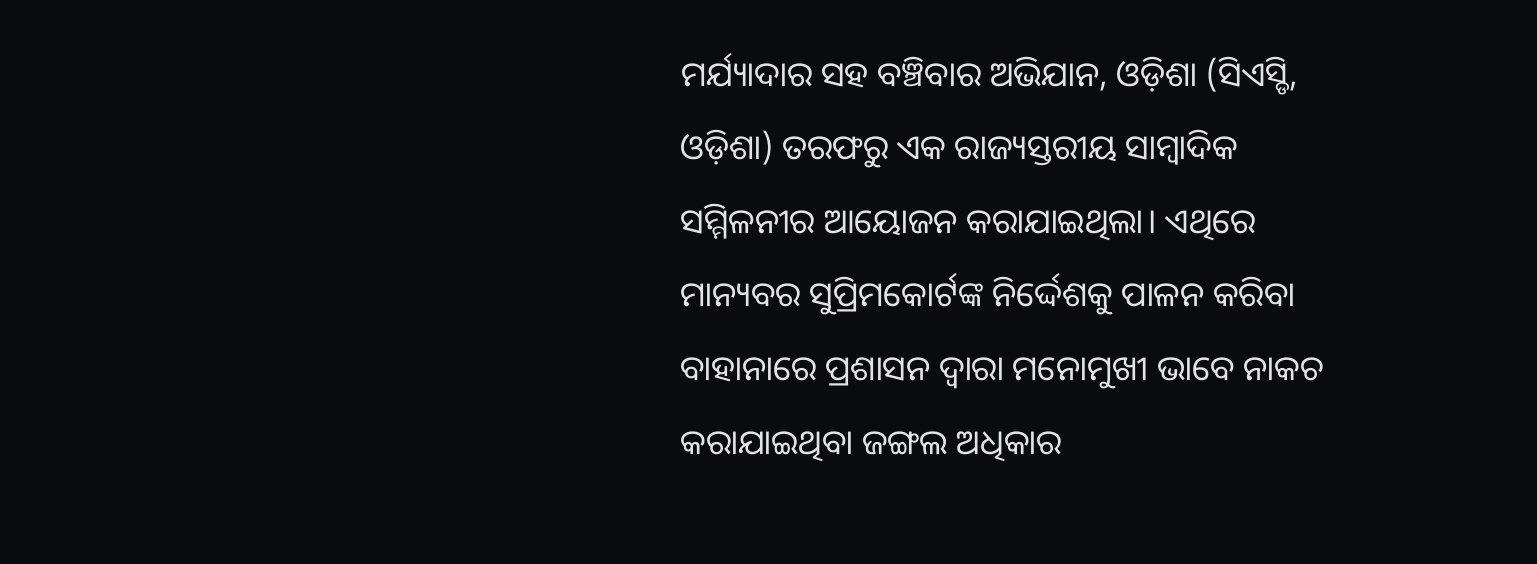ମର୍ଯ୍ୟାଦାର ସହ ବଞ୍ଚିବାର ଅଭିଯାନ, ଓଡ଼ିଶା (ସିଏସ୍ଡି, ଓଡ଼ିଶା) ତରଫରୁ ଏକ ରାଜ୍ୟସ୍ତରୀୟ ସାମ୍ୱାଦିକ ସମ୍ମିଳନୀର ଆୟୋଜନ କରାଯାଇଥିଲା। ଏଥିରେ ମାନ୍ୟବର ସୁପ୍ରିମକୋର୍ଟଙ୍କ ନିର୍ଦ୍ଦେଶକୁ ପାଳନ କରିବା ବାହାନାରେ ପ୍ରଶାସନ ଦ୍ୱାରା ମନୋମୁଖୀ ଭାବେ ନାକଚ କରାଯାଇଥିବା ଜଙ୍ଗଲ ଅଧିକାର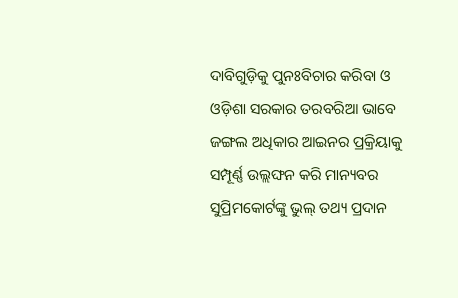ଦାବିଗୁଡ଼ିକୁ ପୁନଃବିଚାର କରିବା ଓ ଓଡ଼ିଶା ସରକାର ତରବରିଆ ଭାବେ ଜଙ୍ଗଲ ଅଧିକାର ଆଇନର ପ୍ରକ୍ରିୟାକୁ ସମ୍ପୂର୍ଣ୍ଣ ଉଲ୍ଲଙ୍ଘନ କରି ମାନ୍ୟବର ସୁପ୍ରିମକୋର୍ଟଙ୍କୁ ଭୁଲ୍ ତଥ୍ୟ ପ୍ରଦାନ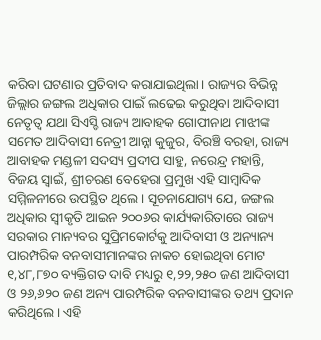କରିବା ଘଟଣାର ପ୍ରତିବାଦ କରାଯାଇଥିଲା। ରାଜ୍ୟର ବିଭିନ୍ନ ଜିଲ୍ଲାର ଜଙ୍ଗଲ ଅଧିକାର ପାଇଁ ଲଢେଇ କରୁଥିବା ଆଦିବାସୀ ନେତୃତ୍ୱ ଯଥା ସିଏସ୍ଡି ରାଜ୍ୟ ଆବାହକ ଗୋପୀନାଥ ମାଝୀଙ୍କ ସମେତ ଆଦିବାସୀ ନେତ୍ରୀ ଆନ୍ନା କୁଜୁର, ବିରଞ୍ଚି ବରହା, ରାଜ୍ୟ ଆବାହକ ମଣ୍ଡଳୀ ସଦସ୍ୟ ପ୍ରଦୀପ ସାହୁ, ନରେନ୍ଦ୍ର ମହାନ୍ତି, ବିଜୟ ସ୍ୱାଇଁ, ଶ୍ରୀଚରଣ ବେହେରା ପ୍ରମୁଖ ଏହି ସାମ୍ୱାଦିକ ସମ୍ମିଳନୀରେ ଉପସ୍ଥିତ ଥିଲେ। ସୂଚନାଯୋଗ୍ୟ ଯେ, ଜଙ୍ଗଲ ଅଧିକାର ସ୍ୱୀକୃତି ଆଇନ ୨୦୦୬ର କାର୍ଯ୍ୟକାରିତାରେ ରାଜ୍ୟ ସରକାର ମାନ୍ୟବର ସୁପ୍ରିମକୋର୍ଟକୁ ଆଦିବାସୀ ଓ ଅନ୍ୟାନ୍ୟ ପାରମ୍ପରିକ ବନବାସୀମାନଙ୍କର ନାକଚ ହୋଇଥିବା ମୋଟ ୧,୪୮,୮୭୦ ବ୍ୟକ୍ତିଗତ ଦାବି ମଧ୍ୟରୁ ୧,୨୨,୨୫୦ ଜଣ ଆଦିବାସୀ ଓ ୨୬,୬୨୦ ଜଣ ଅନ୍ୟ ପାରମ୍ପରିକ ବନବାସୀଙ୍କର ତଥ୍ୟ ପ୍ରଦାନ କରିଥିଲେ। ଏହି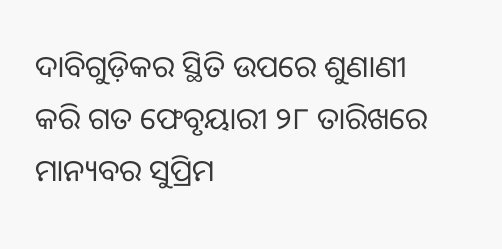ଦାବିଗୁଡ଼ିକର ସ୍ଥିତି ଉପରେ ଶୁଣାଣୀ କରି ଗତ ଫେବୃୟାରୀ ୨୮ ତାରିଖରେ ମାନ୍ୟବର ସୁପ୍ରିମ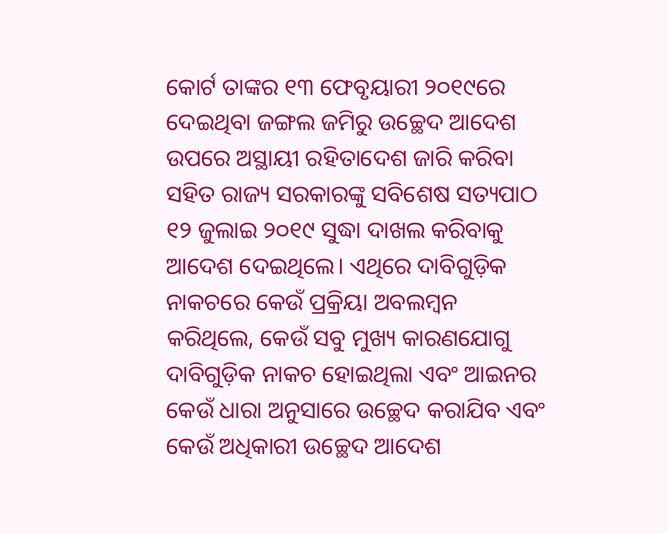କୋର୍ଟ ତାଙ୍କର ୧୩ ଫେବୃୟାରୀ ୨୦୧୯ରେ ଦେଇଥିବା ଜଙ୍ଗଲ ଜମିରୁ ଉଚ୍ଛେଦ ଆଦେଶ ଉପରେ ଅସ୍ଥାୟୀ ରହିତାଦେଶ ଜାରି କରିବା ସହିତ ରାଜ୍ୟ ସରକାରଙ୍କୁ ସବିଶେଷ ସତ୍ୟପାଠ ୧୨ ଜୁଲାଇ ୨୦୧୯ ସୁଦ୍ଧା ଦାଖଲ କରିବାକୁ ଆଦେଶ ଦେଇଥିଲେ। ଏଥିରେ ଦାବିଗୁଡ଼ିକ ନାକଚରେ କେଉଁ ପ୍ରକ୍ରିୟା ଅବଲମ୍ୱନ କରିଥିଲେ, କେଉଁ ସବୁ ମୁଖ୍ୟ କାରଣଯୋଗୁ ଦାବିଗୁଡ଼ିକ ନାକଚ ହୋଇଥିଲା ଏବଂ ଆଇନର କେଉଁ ଧାରା ଅନୁସାରେ ଉଚ୍ଛେଦ କରାଯିବ ଏବଂ କେଉଁ ଅଧିକାରୀ ଉଚ୍ଛେଦ ଆଦେଶ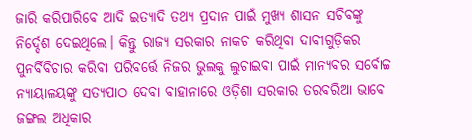ଜାରି କରିପାରିବେ ଆଦି ଇତ୍ୟାଦି ତଥ୍ୟ ପ୍ରଦାନ ପାଇଁ ମୁଖ୍ୟ ଶାସନ ସଚିବଙ୍କୁ ନିର୍ଦ୍ଦେଶ ଦେଇଥିଲେ। କିନ୍ତୁ ରାଜ୍ୟ ସରକାର ନାକଚ କରିଥିବା ଦାବୀଗୁଡ଼ିକର ପୁନର୍ବିବିଚାର କରିବା ପରିବର୍ତ୍ତେ ନିଜର ଭୁଲକୁ ଲୁଚାଇବା ପାଇଁ ମାନ୍ୟବର ସର୍ବୋଚ୍ଚ ନ୍ୟାୟାଳୟଙ୍କୁ ସତ୍ୟପାଠ ଦେବା ବାହାନାରେ ଓଡ଼ିଶା ସରକାର ତରବରିଆ ଭାବେ ଜଙ୍ଗଲ ଅଧିକାର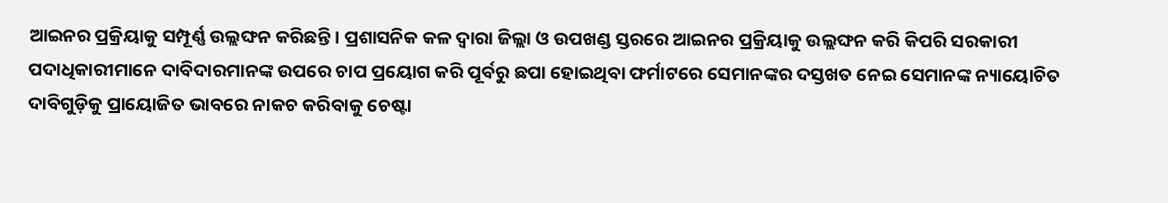ଆଇନର ପ୍ରକ୍ରିୟାକୁ ସମ୍ପୂର୍ଣ୍ଣ ଉଲ୍ଲଙ୍ଘନ କରିଛନ୍ତି। ପ୍ରଶାସନିକ କଳ ଦ୍ୱାରା ଜିଲ୍ଲା ଓ ଉପଖଣ୍ଡ ସ୍ତରରେ ଆଇନର ପ୍ରକ୍ରିୟାକୁ ଉଲ୍ଲଙ୍ଘନ କରି କିପରି ସରକାରୀ ପଦାଧିକାରୀମାନେ ଦାବିଦାରମାନଙ୍କ ଉପରେ ଚାପ ପ୍ରୟୋଗ କରି ପୂର୍ବରୁ ଛପା ହୋଇଥିବା ଫର୍ମାଟରେ ସେମାନଙ୍କର ଦସ୍ତଖତ ନେଇ ସେମାନଙ୍କ ନ୍ୟାୟୋଚିତ ଦାବିଗୁଡ଼ିକୁ ପ୍ରାୟୋଜିତ ଭାବରେ ନାକଚ କରିବାକୁ ଚେଷ୍ଟା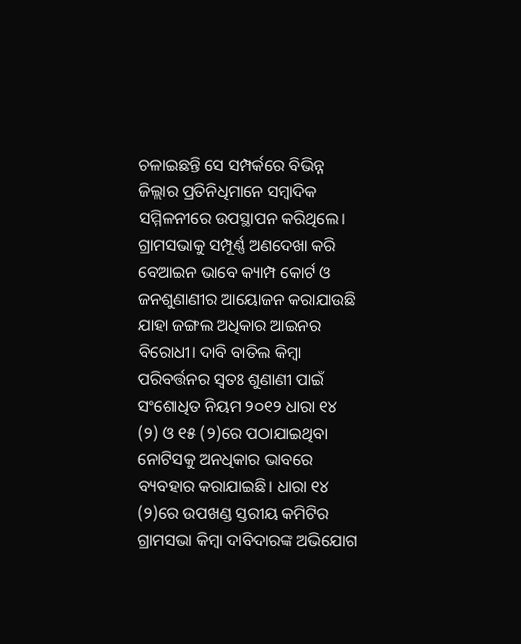ଚଳାଇଛନ୍ତି ସେ ସମ୍ପର୍କରେ ବିଭିନ୍ନ ଜିଲ୍ଲାର ପ୍ରତିନିଧିମାନେ ସମ୍ୱାଦିକ ସମ୍ମିଳନୀରେ ଉପସ୍ଥାପନ କରିଥିଲେ। ଗ୍ରାମସଭାକୁ ସମ୍ପୂର୍ଣ୍ଣ ଅଣଦେଖା କରି ବେଆଇନ ଭାବେ କ୍ୟାମ୍ପ କୋର୍ଟ ଓ ଜନଶୁଣାଣୀର ଆୟୋଜନ କରାଯାଉଛି ଯାହା ଜଙ୍ଗଲ ଅଧିକାର ଆଇନର ବିରୋଧୀ। ଦାବି ବାତିଲ କିମ୍ୱା ପରିବର୍ତ୍ତନର ସ୍ୱତଃ ଶୁଣାଣୀ ପାଇଁ ସଂଶୋଧିତ ନିୟମ ୨୦୧୨ ଧାରା ୧୪ (୨) ଓ ୧୫ (୨)ରେ ପଠାଯାଇଥିବା ନୋଟିସକୁ ଅନଧିକାର ଭାବରେ ବ୍ୟବହାର କରାଯାଇଛି। ଧାରା ୧୪ (୨)ରେ ଉପଖଣ୍ଡ ସ୍ତରୀୟ କମିଟିର ଗ୍ରାମସଭା କିମ୍ୱା ଦାବିଦାରଙ୍କ ଅଭିଯୋଗ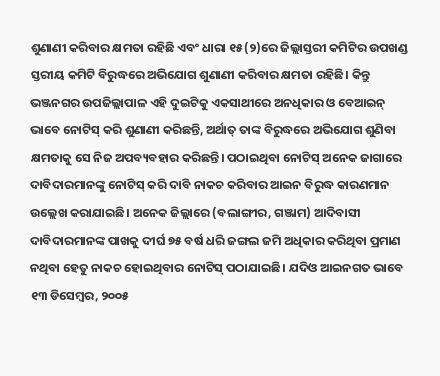ଶୁଣାଣୀ କରିବାର କ୍ଷମତା ରହିଛି ଏବଂ ଧାରା ୧୫(୨)ରେ ଜିଲ୍ଲାସ୍ତରୀ କମିଟିର ଉପଖଣ୍ଡ ସ୍ତରୀୟ କମିଟି ବିରୁଦ୍ଧରେ ଅଭିଯୋଗ ଶୁଣାଣୀ କରିବାର କ୍ଷମତା ରହିଛି। କିନ୍ତୁ ଭଞ୍ଜନଗର ଉପଜିଲ୍ଲାପାଳ ଏହି ଦୁଇଟିକୁ ଏକସାଥୀରେ ଅନଧିକାର ଓ ବେଆଇନ୍ ଭାବେ ନୋଟିସ୍ କରି ଶୁଣାଣୀ କରିଛନ୍ତି, ଅର୍ଥାତ୍ ତାଙ୍କ ବିରୁଦ୍ଧରେ ଅଭିଯୋଗ ଶୁଣିବା କ୍ଷମତାକୁ ସେ ନିଜ ଅପବ୍ୟବହାର କରିଛନ୍ତି। ପଠାଇଥିବା ନୋଟିସ୍ ଅନେକ ଜାଗାରେ ଦାବିଦାରମାନଙ୍କୁ ନୋଟିସ୍ କରି ଦାବି ନାକଚ କରିବାର ଆଇନ ବିରୁଦ୍ଧ କାରଣମାନ ଉଲ୍ଲେଖ କରାଯାଇଛି। ଅନେକ ଜିଲ୍ଲାରେ (ବଲାଙ୍ଗୀର, ଗଞ୍ଜାମ) ଆଦିବାସୀ ଦାବିଦାରମାନଙ୍କ ପାଖକୁ ଦୀର୍ଘ ୭୫ ବର୍ଷ ଧରି ଜଙ୍ଗଲ ଜମି ଅଧିକାର କରିଥିବା ପ୍ରମାଣ ନଥିବା ହେତୁ ନାକଚ ହୋଇଥିବାର ନୋଟିସ୍ ପଠାଯାଇଛି। ଯଦିଓ ଆଇନଗତ ଭାବେ ୧୩ ଡିସେମ୍ୱର, ୨୦୦୫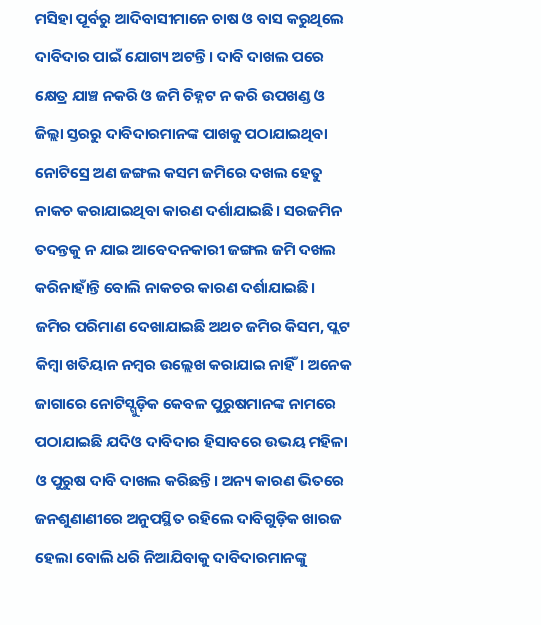ମସିହା ପୂର୍ବରୁ ଆଦିବାସୀମାନେ ଚାଷ ଓ ବାସ କରୁଥିଲେ ଦାବିଦାର ପାଇଁ ଯୋଗ୍ୟ ଅଟନ୍ତି। ଦାବି ଦାଖଲ ପରେ କ୍ଷେତ୍ର ଯାଞ୍ଚ ନକରି ଓ ଜମି ଚିହ୍ନଟ ନ କରି ଉପଖଣ୍ଡ ଓ ଜିଲ୍ଲା ସ୍ତରରୁ ଦାବିଦାରମାନଙ୍କ ପାଖକୁ ପଠାଯାଇଥିବା ନୋଟିସ୍ରେ ଅଣ ଜଙ୍ଗଲ କସମ ଜମିରେ ଦଖଲ ହେତୁ ନାକଚ କରାଯାଇଥିବା କାରଣ ଦର୍ଶାଯାଇଛି। ସରଜମିନ ତଦନ୍ତକୁ ନ ଯାଇ ଆବେଦନକାରୀ ଜଙ୍ଗଲ ଜମି ଦଖଲ କରିନାହାଁନ୍ତି ବୋଲି ନାକଚର କାରଣ ଦର୍ଶାଯାଇଛି। ଜମିର ପରିମାଣ ଦେଖାଯାଇଛି ଅଥଚ ଜମିର କିସମ, ପ୍ଲଟ କିମ୍ୱା ଖତିୟାନ ନମ୍ୱର ଉଲ୍ଲେଖ କରାଯାଇ ନାହିଁ। ଅନେକ ଜାଗାରେ ନୋଟିସ୍ଗୁଡ଼ିକ କେବଳ ପୁରୁଷମାନଙ୍କ ନାମରେ ପଠାଯାଇଛି ଯଦିଓ ଦାବିଦାର ହିସାବରେ ଉଭୟ ମହିଳା ଓ ପୁରୁଷ ଦାବି ଦାଖଲ କରିଛନ୍ତି। ଅନ୍ୟ କାରଣ ଭିତରେ ଜନଶୁଣାଣୀରେ ଅନୁପସ୍ଥିତ ରହିଲେ ଦାବିଗୁଡ଼ିକ ଖାରଜ ହେଲା ବୋଲି ଧରି ନିଆଯିବାକୁ ଦାବିଦାରମାନଙ୍କୁ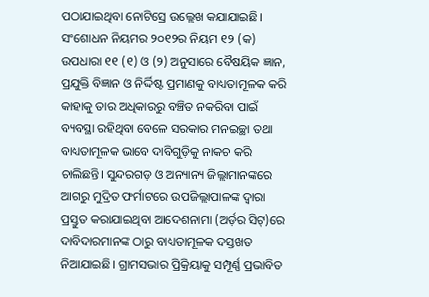ପଠାଯାଇଥିବା ନୋଟିସ୍ରେ ଉଲ୍ଲେଖ କଯାଯାଇଛି। ସଂଶୋଧନ ନିୟମର ୨୦୧୨ର ନିୟମ ୧୨ (କ) ଉପଧାରା ୧୧ (୧) ଓ (୨) ଅନୁସାରେ ବୈଷୟିକ ଜ୍ଞାନ, ପ୍ରଯୁକ୍ତି ବିଜ୍ଞାନ ଓ ନିର୍ଦ୍ଦିଷ୍ଟ ପ୍ରମାଣକୁ ବାଧ୍ୟତାମୂଳକ କରି କାହାକୁ ତାର ଅଧିକାରରୁ ବଞ୍ଚିତ ନକରିବା ପାଇଁ ବ୍ୟବସ୍ଥା ରହିଥିବା ବେଳେ ସରକାର ମନଇଚ୍ଛା ତଥା ବାଧ୍ୟତାମୂଳକ ଭାବେ ଦାବିଗୁଡ଼ିକୁ ନାକଚ କରି ଚାଲିଛନ୍ତି। ସୁନ୍ଦରଗଡ଼ ଓ ଅନ୍ୟାନ୍ୟ ଜିଲ୍ଲାମାନଙ୍କରେ ଆଗରୁ ମୁଦ୍ରିତ ଫର୍ମାଟରେ ଉପଜିଲ୍ଲାପାଳଙ୍କ ଦ୍ୱାରା ପ୍ରସ୍ତୁତ କରାଯାଇଥିବା ଆଦେଶନାମା (ଅର୍ଡ଼ର ସିଟ୍)ରେ ଦାବିଦାରମାନଙ୍କ ଠାରୁ ବାଧ୍ୟତାମୂଳକ ଦସ୍ତଖତ ନିଆଯାଇଛି। ଗ୍ରାମସଭାର ପ୍ରିକ୍ରିୟାକୁ ସମ୍ପୂର୍ଣ୍ଣ ପ୍ରଭାବିତ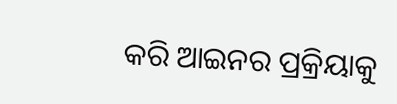କରି ଆଇନର ପ୍ରକ୍ରିୟାକୁ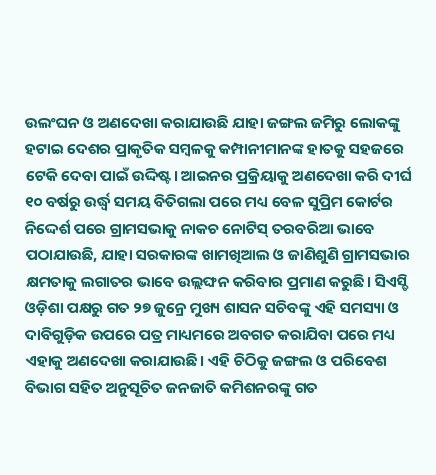ଉଲଂଘନ ଓ ଅଣଦେଖା କରାଯାଉଛି ଯାହା ଜଙ୍ଗଲ ଜମିରୁ ଲୋକଙ୍କୁ ହଟାଇ ଦେଶର ପ୍ରାକୃତିକ ସମ୍ୱଳକୁ କମ୍ପାନୀମାନଙ୍କ ହାତକୁ ସହଜରେ ଟେକି ଦେବା ପାଇଁ ଉଦ୍ଦିଷ୍ଟ। ଆଇନର ପ୍ରକ୍ରିୟାକୁ ଅଣଦେଖା କରି ଦୀର୍ଘ ୧୦ ବର୍ଷରୁ ଉର୍ଦ୍ଧ୍ୱ ସମୟ ବିତିଗଲା ପରେ ମଧ୍ୟ ବେଳ ସୁପ୍ରିମ କୋର୍ଟର ନିଦ୍ଦେର୍ଶ ପରେ ଗ୍ରାମସଭାକୁ ନାକଚ ନୋଟିସ୍ ତରବରିଆ ଭାବେ ପଠାଯାଉଛି, ଯାହା ସରକାରଙ୍କ ଖାମଖିଆଲ ଓ ଜାଣିଶୁଣି ଗ୍ରାମସଭାର କ୍ଷମତାକୁ ଲଗାତର ଭାବେ ଉଲ୍ଲଙ୍ଘନ କରିବାର ପ୍ରମାଣ କରୁଛି। ସିଏସ୍ଡି ଓଡ଼ିଶା ପକ୍ଷରୁ ଗତ ୨୭ ଜୁନ୍ରେ ମୁଖ୍ୟ ଶାସନ ସଚିବଙ୍କୁ ଏହି ସମସ୍ୟା ଓ ଦାବିଗୁଡ଼ିକ ଉପରେ ପତ୍ର ମାଧ୍ୟମରେ ଅବଗତ କରାଯିବା ପରେ ମଧ୍ୟ ଏହାକୁ ଅଣଦେଖା କରାଯାଉଛି। ଏହି ଚିଠିକୁ ଜଙ୍ଗଲ ଓ ପରିବେଶ ବିଭାଗ ସହିତ ଅନୁସୂଚିତ ଜନଜାତି କମିଶନରଙ୍କୁ ଗତ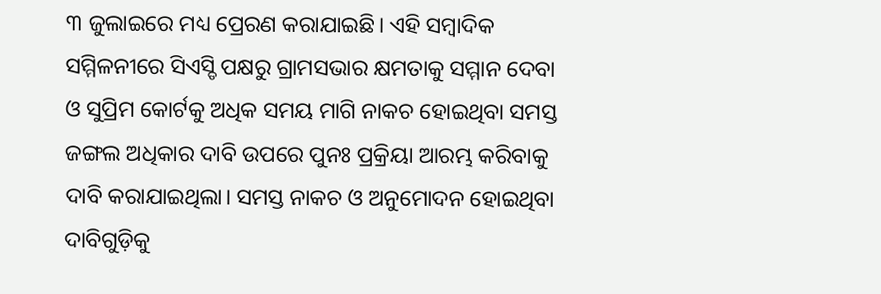୩ ଜୁଲାଇରେ ମଧ୍ୟ ପ୍ରେରଣ କରାଯାଇଛି। ଏହି ସମ୍ୱାଦିକ ସମ୍ମିଳନୀରେ ସିଏସ୍ଡି ପକ୍ଷରୁ ଗ୍ରାମସଭାର କ୍ଷମତାକୁ ସମ୍ମାନ ଦେବା ଓ ସୁପ୍ରିମ କୋର୍ଟକୁ ଅଧିକ ସମୟ ମାଗି ନାକଚ ହୋଇଥିବା ସମସ୍ତ ଜଙ୍ଗଲ ଅଧିକାର ଦାବି ଉପରେ ପୁନଃ ପ୍ରକ୍ରିୟା ଆରମ୍ଭ କରିବାକୁ ଦାବି କରାଯାଇଥିଲା। ସମସ୍ତ ନାକଚ ଓ ଅନୁମୋଦନ ହୋଇଥିବା ଦାବିଗୁଡ଼ିକୁ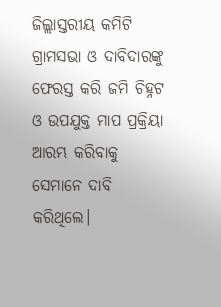ଜିଲ୍ଲାସ୍ତରୀୟ କମିଟି ଗ୍ରାମସଭା ଓ ଦାବିଦାରଙ୍କୁ ଫେରସ୍ତ କରି ଜମି ଚିହ୍ନଟ ଓ ଉପଯୁକ୍ତ ମାପ ପ୍ରକ୍ରିୟା ଆରମ୍ଭ କରିବାକୁ ସେମାନେ ଦାବି କରିଥିଲେ।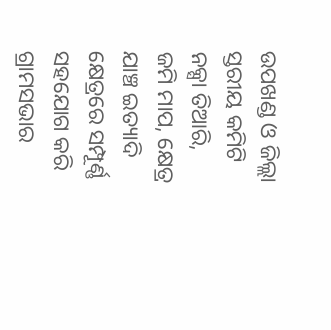ଉପଖଣ୍ଡ ଓ ଜିଲ୍ଲା ସ୍ତରୀୟ କମିଟି ନକ୍ସା ତିଆରି, ଜମି ମାପ, କ୍ଷେତ୍ର ଯାଞ୍ଚ ଇତ୍ୟାଦି କ୍ଷେତ୍ରରେ ସମ୍ପୂର୍ଣ୍ଣ ସହଯୋଗ କରି ଗ୍ରାମସଭାର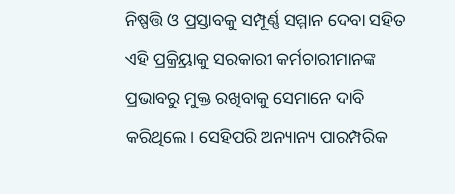ନିଷ୍ପତ୍ତି ଓ ପ୍ରସ୍ତାବକୁ ସମ୍ପୂର୍ଣ୍ଣ ସମ୍ମାନ ଦେବା ସହିତ ଏହି ପ୍ରକ୍ର୍ରିୟାକୁ ସରକାରୀ କର୍ମଚାରୀମାନଙ୍କ ପ୍ରଭାବରୁ ମୁକ୍ତ ରଖିବାକୁ ସେମାନେ ଦାବି କରିଥିଲେ। ସେହିପରି ଅନ୍ୟାନ୍ୟ ପାରମ୍ପରିକ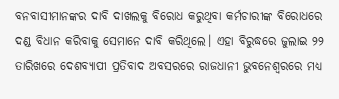ବନବାସୀମାନଙ୍କର ଦାବି ଦାଖଲକୁ ବିରୋଧ କରୁଥିବା କର୍ମଚାରୀଙ୍କ ବିରୋଧରେ ଦଣ୍ଡ ବିଧାନ କରିବାକୁ ସେମାନେ ଦାବି କରିଥିଲେ। ଏହା ବିରୁଦ୍ଧରେ ଜୁଲାଇ ୨୨ ତାରିଖରେ ଦେଶବ୍ୟାପୀ ପ୍ରତିବାଦ ଅବସରରେ ରାଜଧାନୀ ଭୁବନେଶ୍ୱରରେ ମଧ୍ୟ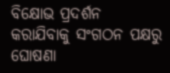ବିକ୍ଷୋଭ ପ୍ରଦର୍ଶନ କରାଯିବାକୁ ସଂଗଠନ ପକ୍ଷରୁ ଘୋଷଣା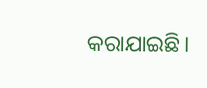କରାଯାଇଛି।